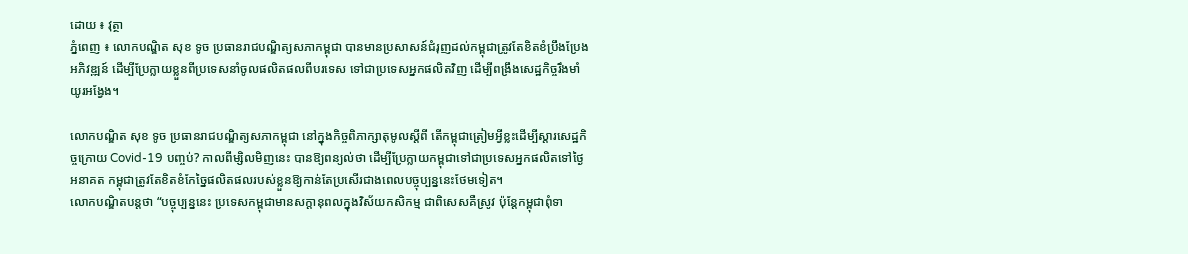ដោយ ៖ វុត្ថា
ភ្នំពេញ ៖ លោកបណ្ឌិត សុខ ទូច ប្រធានរាជបណ្ឌិត្យសភាកម្ពុជា បានមានប្រសាសន៍ជំរុញដល់កម្ពុជាត្រូវតែខិតខំប្រឹងប្រែងអភិវឌ្ឍន៍ ដើម្បីប្រែក្លាយខ្លួនពីប្រទេសនាំចូលផលិតផលពីបរទេស ទៅជាប្រទេសអ្នកផលិតវិញ ដើម្បីពង្រឹងសេដ្ឋកិច្ចរឹងមាំយូរអង្វែង។

លោកបណ្ឌិត សុខ ទូច ប្រធានរាជបណ្ឌិត្យសភាកម្ពុជា នៅក្នុងកិច្ចពិភាក្សាតុមូលស្តីពី តើកម្ពុជាត្រៀមអ្វីខ្លះដើម្បីស្តារសេដ្ឋកិច្ចក្រោយ Covid-19 បញ្ចប់? កាលពីម្សិលមិញនេះ បានឱ្យពន្យល់ថា ដើម្បីប្រែក្លាយកម្ពុជាទៅជាប្រទេសអ្នកផលិតទៅថ្ងៃអនាគត កម្ពុជាត្រូវតែខិតខំកែច្នៃផលិតផលរបស់ខ្លួនឱ្យកាន់តែប្រសើរជាងពេលបច្ចុប្បន្ននេះថែមទៀត។
លោកបណ្ឌិតបន្តថា “បច្ចុប្បន្ននេះ ប្រទេសកម្ពុជាមានសក្តានុពលក្នុងវិស័យកសិកម្ម ជាពិសេសគឺស្រូវ ប៉ុន្តែកម្ពុជាពុំទា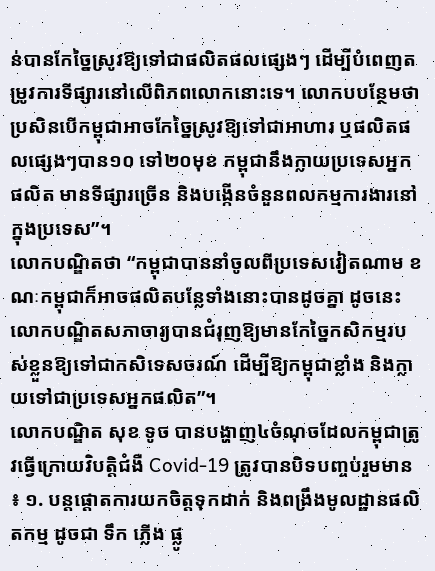ន់បានកែច្នៃស្រូវឱ្យទៅជាផលិតផលផ្សេងៗ ដើម្បីបំពេញតម្រូវការទីផ្សារនៅលើពិភពលោកនោះទេ។ លោកបបន្ថែមថា ប្រសិនបើកម្ពុជាអាចកែច្នៃស្រូវឱ្យទៅជាអាហារ ឬផលិតផលផ្សេងៗបាន១០ ទៅ២០មុខ កម្ពុជានឹងក្លាយប្រទេសអ្នកផលិត មានទីផ្សារច្រើន និងបង្កើនចំនួនពលកម្មការងារនៅក្នុងប្រទេស”។
លោកបណ្ឌិតថា “កម្ពុជាបាននាំចូលពីប្រទេសវៀតណាម ខណៈកម្ពុជាក៏អាចផលិតបន្លែទាំងនោះបានដូចគ្នា ដូចនេះលោកបណ្ឌិតសភាចារ្យបានជំរុញឱ្យមានកែច្នៃកសិកម្មរបស់ខ្លួនឱ្យទៅជាកសិទេសចរណ៍ ដើម្បីឱ្យកម្ពុជាខ្លាំង និងក្លាយទៅជាប្រទេសអ្នកផលិត”។
លោកបណ្ឌិត សុខ ទូច បានបង្ហាញ៤ចំណុចដែលកម្ពុជាត្រូវធ្វើក្រោយវិបត្តិជំងឺ Covid-19 ត្រូវបានបិទបញ្ចប់រួមមាន ៖ ១. បន្តផ្តោតការយកចិត្តទុកដាក់ និងពង្រឹងមូលដ្ឋានផលិតកម្ម ដូចជា ទឹក ភ្លើង ផ្លូ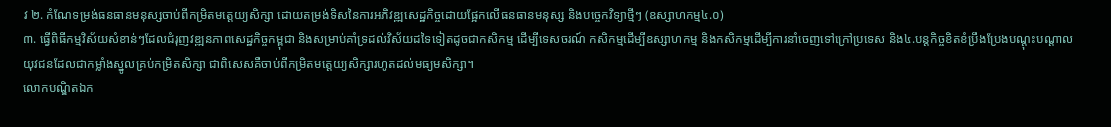វ ២. កំណែទម្រង់ធនធានមនុស្សចាប់ពីកម្រិតមតេ្តយ្យសិក្សា ដោយតម្រង់ទិសនៃការអភិវឌ្ឍសេដ្ឋកិច្ចដោយផ្អែកលើធនធានមនុស្ស និងបច្ចេកវិទ្យាថ្មីៗ (ឧស្សាហកម្ម៤.០)
៣. ធ្វើពិធីកម្មវិស័យសំខាន់ៗដែលជំរុញវឌ្ឍនភាពសេដ្ឋកិច្ចកម្ពុជា និងសម្រាប់គាំទ្រដល់វិស័យដទៃទៀតដូចជាកសិកម្ម ដើម្បីទេសចរណ៍ កសិកម្មដើម្បីឧស្សាហកម្ម និងកសិកម្មដើម្បីការនាំចេញទៅក្រៅប្រទេស និង៤.បន្តកិច្ចខិតខំប្រឹងប្រែងបណ្តុះបណ្តាលយុវជនដែលជាកម្លាំងស្នូលគ្រប់កម្រិតសិក្សា ជាពិសេសគឺចាប់ពីកម្រិតមតេ្តយ្យសិក្សារហូតដល់មធ្យមសិក្សា។
លោកបណ្ឌិតឯក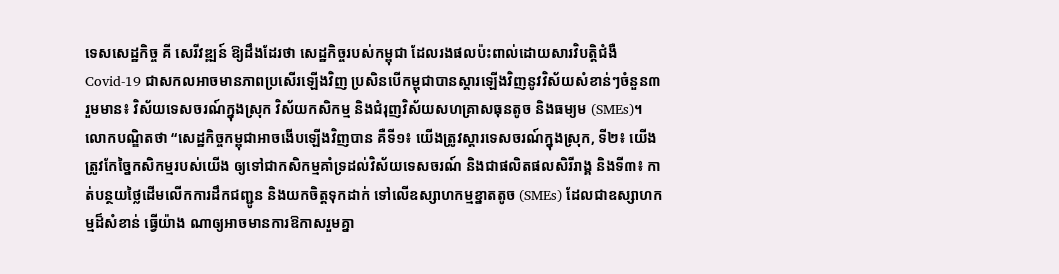ទេសសេដ្ឋកិច្ច គី សេរីវឌ្ឍន៍ ឱ្យដឹងដែរថា សេដ្ឋកិច្ចរបស់កម្ពុជា ដែលរងផលប៉ះពាល់ដោយសារវិបត្តិជំងឺ Covid-19 ជាសកលអាចមានភាពប្រសើរឡើងវិញ ប្រសិនបើកម្ពុជាបានស្តារឡើងវិញនូវវិស័យសំខាន់ៗចំនួន៣ រួមមាន៖ វិស័យទេសចរណ៍ក្នុងស្រុក វិស័យកសិកម្ម និងជំរុញវិស័យសហគ្រាសធុនតូច និងធម្យម (SMEs)។
លោកបណ្ឌិតថា “សេដ្ឋកិច្ចកម្ពុជាអាចងើបឡើងវិញបាន គឺទី១៖ យើងត្រូវស្តារទេសចរណ៍ក្នុងស្រុក, ទី២៖ យើងត្រូវកែច្នៃកសិកម្មរបស់យើង ឲ្យទៅជាកសិកម្មគាំទ្រដល់វិស័យទេសចរណ៍ និងជាផលិតផលសិរីរាង្គ និងទី៣៖ កាត់បន្ថយថ្លៃដើមលើកការដឹកជញ្ជូន និងយកចិត្តទុកដាក់ ទៅលើឧស្សាហកម្មខ្នាតតូច (SMEs) ដែលជាឧស្សាហកម្មដ៏សំខាន់ ធ្វើយ៉ាង ណាឲ្យអាចមានការឱកាសរួមគ្នា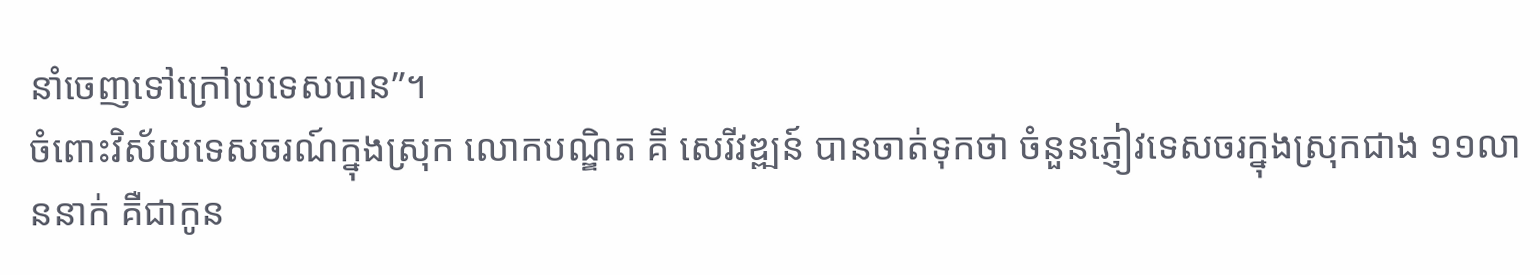នាំចេញទៅក្រៅប្រទេសបាន”។
ចំពោះវិស័យទេសចរណ៍ក្នុងស្រុក លោកបណ្ឌិត គី សេរីវឌ្ឍន៍ បានចាត់ទុកថា ចំនួនភ្ញៀវទេសចរក្នុងស្រុកជាង ១១លាននាក់ គឺជាកូន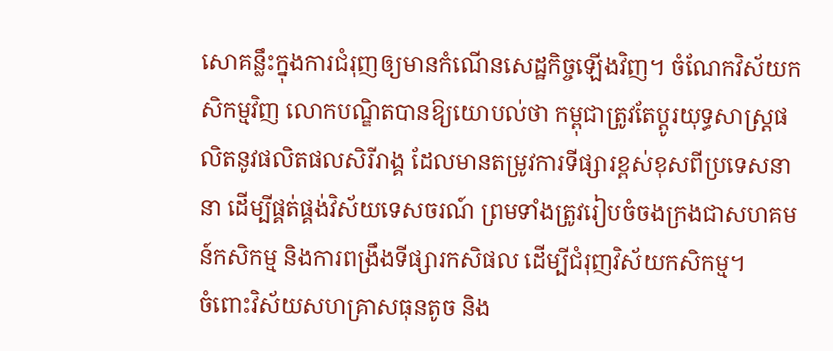សោគន្លឹះក្នុងការជំរុញឲ្យមានកំណើនសេដ្ឋកិច្ចឡើងវិញ។ ចំណែកវិស័យកសិកម្មវិញ លោកបណ្ឌិតបានឱ្យយោបល់ថា កម្ពុជាត្រូវតែប្តូរយុទ្ធសាស្ត្រផលិតនូវផលិតផលសិរីរាង្គ ដែលមានតម្រូវការទីផ្សារខ្ពស់ខុសពីប្រទេសនានា ដើម្បីផ្គត់ផ្គង់វិស័យទេសចរណ៍ ព្រមទាំងត្រូវរៀបចំចងក្រងជាសហគមន៍កសិកម្ម និងការពង្រឹងទីផ្សារកសិផល ដើម្បីជំរុញវិស័យកសិកម្ម។
ចំពោះវិស័យសហគ្រាសធុនតូច និង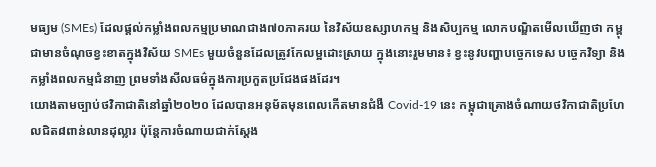មធ្យម (SMEs) ដែលផ្តល់កម្លាំងពលកម្មប្រមាណជាង៧០ភាគរយ នៃវិស័យឧស្សាហកម្ម និងសិប្បកម្ម លោកបណ្ឌិតមើលឃើញថា កម្ពុជាមានចំណុចខ្វះខាតក្នុងវិស័យ SMEs មួយចំនួនដែលត្រូវកែលម្អដោះស្រាយ ក្នុងនោះរួមមាន៖ ខ្វះនូវបញ្ហាបច្ចេកទេស បច្ចេកវិទ្យា និងកម្លាំងពលកម្មជំនាញ ព្រមទាំងសីលធម៌ក្នុងការប្រកួតប្រជែងផងដែរ។
យោងតាមច្បាប់ថវិកាជាតិនៅឆ្នាំ២០២០ ដែលបានអនុម័តមុនពេលកើតមានជំងឺ Covid-19 នេះ កម្ពុជាគ្រោងចំណាយថវិកាជាតិប្រហែលជិត៨ពាន់លានដុល្លារ ប៉ុន្តែការចំណាយជាក់ស្តែង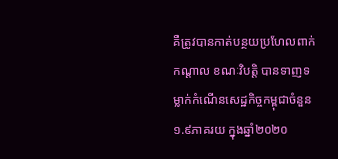គឺត្រូវបានកាត់បន្ថយប្រហែលពាក់កណ្តាល ខណៈវិបត្តិ បានទាញទម្លាក់កំណើនសេដ្ឋកិច្ចកម្ពុជាចំនួន ១.៩ភាគរយ ក្នុងឆ្នាំ២០២០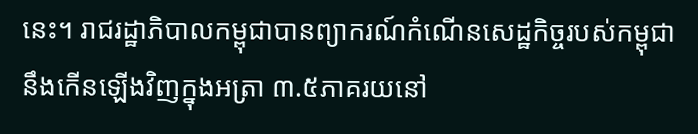នេះ។ រាជរដ្ឋាភិបាលកម្ពុជាបានព្យាករណ៍កំណើនសេដ្ឋកិច្ចរបស់កម្ពុជានឹងកើនឡើងវិញក្នុងអត្រា ៣.៥ភាគរយនៅ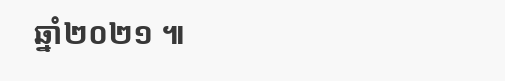ឆ្នាំ២០២១ ៕